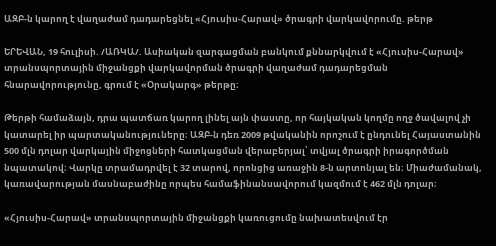ԱԶԲ-ն կարող է վաղաժամ դադարեցնել «Հյուսիս-Հարավ» ծրագրի վարկավորումը. թերթ

ԵՐԵՎԱՆ, 19 հուլիսի. /ԱՌԿԱ/. Ասիական զարգացման բանկում քննարկվում է «Հյուսիս-Հարավ» տրանսպորտային միջանցքի վարկավորման ծրագրի վաղաժամ դադարեցման հնարավորությունը, գրում է «Օրակարգ» թերթը։

Թերթի համաձայն, դրա պատճառ կարող լինել այն փաստը, որ հայկական կողմը ողջ ծավալով չի կատարել իր պարտականություները։ ԱԶԲ-ն դեռ 2009 թվականին որոշում է ընդունել Հայաստանին 500 մլն դոլար վարկային միջոցների հատկացման վերաբերյալ՝ տվյալ ծրագրի իրագործման նպատակով։ Վարկը տրամադրվել է 32 տարով, որոնցից առաջին 8-ն արտոնյալ են։ Միաժամանակ, կառավարության մասնաբաժինը որպես համաֆինանսավորում կազմում է 462 մլն դոլար։

«Հյուսիս-Հարավ» տրանսպորտային միջանցքի կառուցումը նախատեսվում էր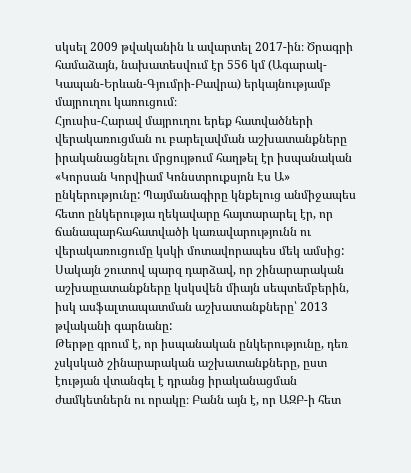սկսել 2009 թվականին և ավարտել 2017-ին։ Ծրագրի համաձայն, նախատեսվում էր 556 կմ (Ագարակ-Կապան-Երևան-Գյումրի-Բավրա) երկայնությամբ մայրուղու կառուցում։
Հյուսիս-Հարավ մայրուղու երեք հատվածների վերակառուցման ու բարելավման աշխատանքները իրականացնելու մրցույթում հաղթել էր իսպանական «Կորսան Կորվիամ Կոնստրուքսյոն Էս Ա» ընկերությունը: Պայմանագիրը կնքելուց անմիջապես հետո ընկերությա ղեկավարը հայտարարել էր, որ ճանապարհահատվածի կառավարությունն ու վերակառուցումը կսկի մոտավորապես մեկ ամսից: Սակայն շուտով պարզ դարձավ, որ շինարարական աշխաըատանքները կսկսվեն միայն սեպտեմբերին, իսկ ասֆալտապատման աշխատանքները՝ 2013 թվականի գարնանը:
Թերթը գրում է, որ իսպանական ընկերությունը, դեռ չսկսկած շինարարական աշխատանքները, ըստ էության վտանգել է դրանց իրականացման ժամկետներն ու որակը։ Բանն այն է, որ ԱԶԲ-ի հետ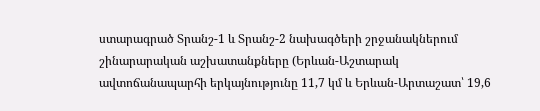ստարագրած Տրանշ-1 և Տրանշ-2 նախագծերի շրջանակներում շինարարական աշխատանքները (Երևան-Աշտարակ ավտոճանապարհի երկայնությունը 11,7 կմ և Երևան-Արտաշատ՝ 19,6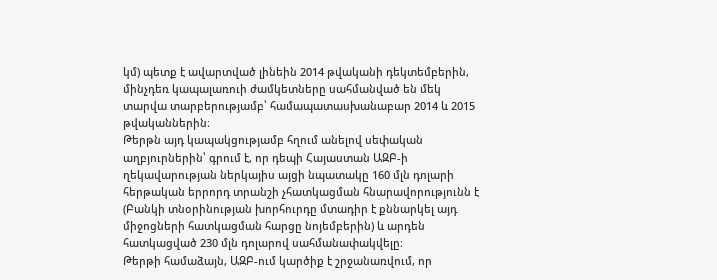կմ) պետք է ավարտված լինեին 2014 թվականի դեկտեմբերին, մինչդեռ կապալառուի ժամկետները սահմանված են մեկ տարվա տարբերությամբ՝ համապատասխանաբար 2014 և 2015 թվականներին։
Թերթն այդ կապակցությամբ հղում անելով սեփական աղբյուրներին՝ գրում է, որ դեպի Հայաստան ԱԶԲ-ի ղեկավարության ներկայիս այցի նպատակը 160 մլն դոլարի հերթական երրորդ տրանշի չհատկացման հնարավորությունն է (Բանկի տնօրինության խորհուրդը մտադիր է քննարկել այդ միջոցների հատկացման հարցը նոյեմբերին) և արդեն հատկացված 230 մլն դոլարով սահմանափակվելը։
Թերթի համաձայն, ԱԶԲ-ում կարծիք է շրջանառվում, որ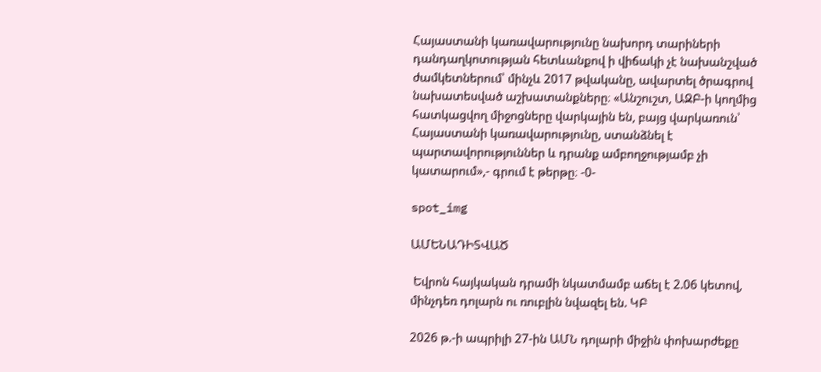Հայաստանի կառավարությունը նախորդ տարիների դանդաղկոտության հետևանքով ի վիճակի չէ նախանշված ժամկետներում՝ մինչև 2017 թվականը, ավարտել ծրագրով նախատեսված աշխատանքները։ «Անշուշտ, ԱԶԲ-ի կողմից հատկացվող միջոցները վարկային են, բայց վարկառուն՝ Հայաստանի կառավարությունը, ստանձնել է պարտավորություններ և դրանք ամբողջությամբ չի կատարում»,- գրում է թերթը։ -0-

spot_img

ԱՄԵՆԱԴԻՏՎԱԾ

 Եվրոն հայկական դրամի նկատմամբ աճել է 2.06 կետով, մինչդեռ դոլարն ու ռուբլին նվազել են. ԿԲ

2026 թ.-ի ապրիլի 27-ին ԱՄՆ դոլարի միջին փոխարժեքը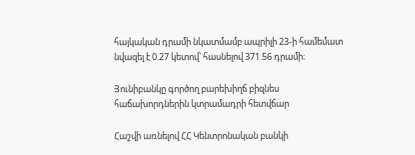հայկական դրամի նկատմամբ ապրիլի 23-ի համեմատ նվազել է 0.27 կետով՝ հասնելով 371.56 դրամի։

Յունիբանկը գործող բարեխիղճ բիզնես հաճախորդներին կտրամադրի հետվճար

Հաշվի առնելով ՀՀ Կենտրոնական բանկի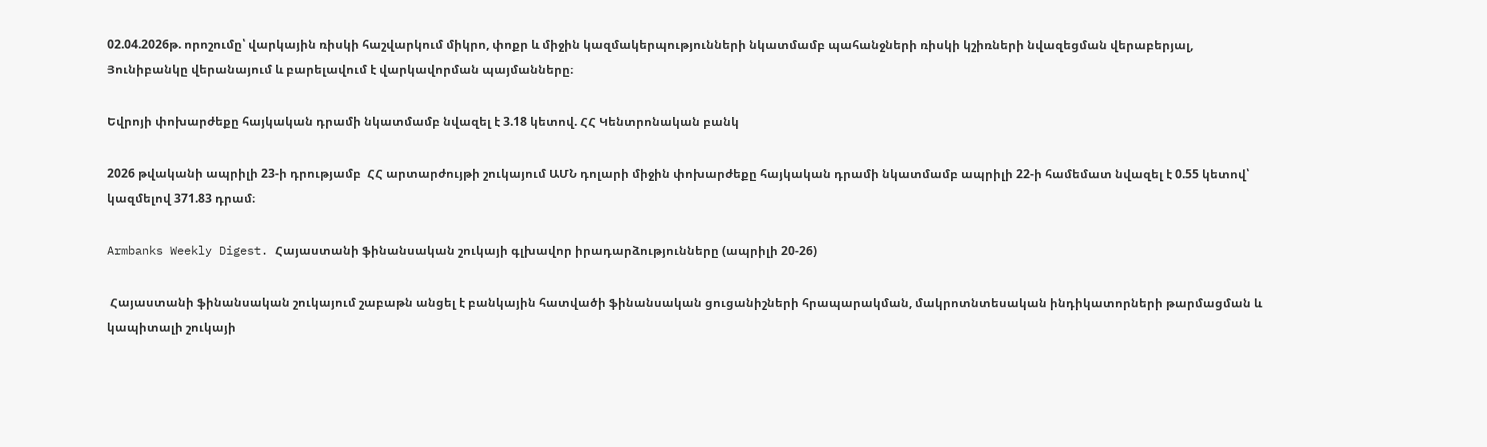02.04.2026թ. որոշումը՝ վարկային ռիսկի հաշվարկում միկրո, փոքր և միջին կազմակերպությունների նկատմամբ պահանջների ռիսկի կշիռների նվազեցման վերաբերյալ, Յունիբանկը վերանայում և բարելավում է վարկավորման պայմանները։

Եվրոյի փոխարժեքը հայկական դրամի նկատմամբ նվազել է 3.18 կետով. ՀՀ Կենտրոնական բանկ

2026 թվականի ապրիլի 23-ի դրությամբ  ՀՀ արտարժույթի շուկայում ԱՄՆ դոլարի միջին փոխարժեքը հայկական դրամի նկատմամբ ապրիլի 22-ի համեմատ նվազել է 0.55 կետով՝ կազմելով 371.83 դրամ։

Armbanks Weekly Digest. Հայաստանի ֆինանսական շուկայի գլխավոր իրադարձությունները (ապրիլի 20-26)

 Հայաստանի ֆինանսական շուկայում շաբաթն անցել է բանկային հատվածի ֆինանսական ցուցանիշների հրապարակման, մակրոտնտեսական ինդիկատորների թարմացման և կապիտալի շուկայի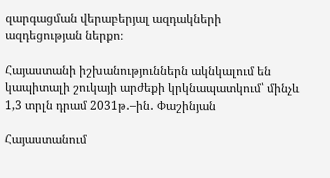զարգացման վերաբերյալ ազդակների ազդեցության ներքո։

Հայաստանի իշխանություններն ակնկալում են կապիտալի շուկայի արժեքի կրկնապատկում՝ մինչև 1,3 տրլն դրամ 2031թ․–ին․ Փաշինյան

Հայաստանում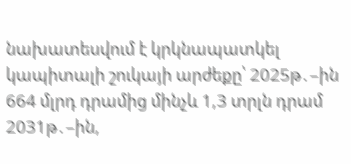նախատեսվում է կրկնապատկել կապիտալի շուկայի արժեքը՝ 2025թ․–ին 664 մլրդ դրամից մինչև 1,3 տրլն դրամ 2031թ․–ին,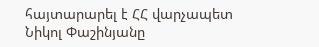հայտարարել է ՀՀ վարչապետ Նիկոլ Փաշինյանը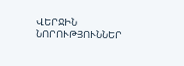ՎԵՐՋԻՆ ՆՈՐՈՒԹՅՈՒՆՆԵՐ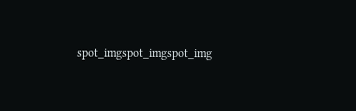spot_imgspot_imgspot_img